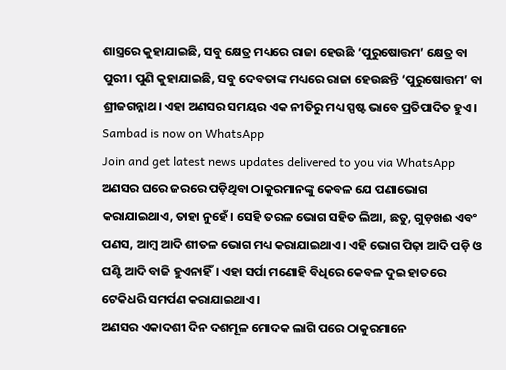ଶାସ୍ତ୍ରରେ କୁହାଯାଇଛି, ସବୁ କ୍ଷେତ୍ର ମଧ୍ୟରେ ରାଜା ହେଉଛି ‘ପୁରୁଷୋତ୍ତମ’ କ୍ଷେତ୍ର ବା ପୁରୀ। ପୁଣି କୁହାଯାଇଛି, ସବୁ ଦେବତାଙ୍କ ମଧ୍ୟରେ ରାଜା ହେଉଛନ୍ତି ‘ପୁରୁଷୋତ୍ତମ’ ବା ଶ୍ରୀଜଗନ୍ନାଥ। ଏହା ଅଣସର ସମୟର ଏକ ନୀତିରୁ ମଧ୍ୟ ସ୍ପଷ୍ଟ ଭାବେ ପ୍ରତିପାଦିତ ହୁଏ।
Sambad is now on WhatsApp
Join and get latest news updates delivered to you via WhatsApp
ଅଣସର ଘରେ ଜରରେ ପଡ଼ିଥିବା ଠାକୁରମାନଙ୍କୁ କେବଳ ଯେ ପଣାଭୋଗ କରାଯାଇଥାଏ, ତାହା ନୁହେଁ। ସେହି ତରଳ ଭୋଗ ସହିତ ଲିଆ, ଛତୁ, ଗୁଡ଼ଖଈ ଏବଂ ପଣସ, ଆମ୍ବ ଆଦି ଶୀତଳ ଭୋଗ ମଧ୍ୟ କରାଯାଇଥାଏ। ଏହି ଭୋଗ ପିଢ଼ା ଆଦି ପଡ଼ି ଓ ଘଣ୍ଟି ଆଦି ବାଜି ହୁଏନାହିଁ। ଏହା ସର୍ପା ମଣୋହି ବିଧିରେ କେବଳ ଦୁଇ ହାତରେ ଟେକିଧରି ସମର୍ପଣ କରାଯାଇଥାଏ।
ଅଣସର ଏକାଦଶୀ ଦିନ ଦଶମୂଳ ମୋଦକ ଲାଗି ପରେ ଠାକୁରମାନେ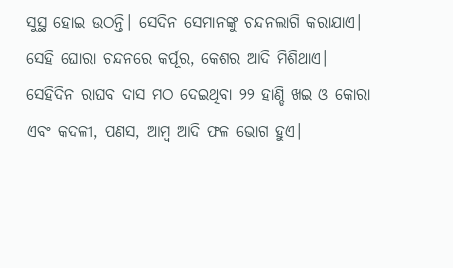ସୁସ୍ଥ ହୋଇ ଉଠନ୍ତି। ସେଦିନ ସେମାନଙ୍କୁ ଚନ୍ଦନଲାଗି କରାଯାଏ। ସେହି ଘୋରା ଚନ୍ଦନରେ କର୍ପୂର, କେଶର ଆଦି ମିଶିଥାଏ। ସେହିଦିନ ରାଘବ ଦାସ ମଠ ଦେଇଥିବା ୨୨ ହାଣ୍ଡି ଖଇ ଓ କୋରା ଏବଂ କଦଳୀ, ପଣସ, ଆମ୍ବ ଆଦି ଫଳ ଭୋଗ ହୁଏ।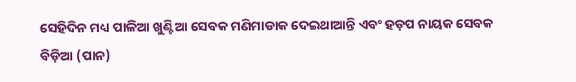ସେହିଦିନ ମଧ୍ୟ ପାଳିଆ ଖୁଣ୍ଟିଆ ସେବକ ମଣିମାଡାକ ଦେଇଥାଆନ୍ତି ଏବଂ ହଡ଼ପ ନାୟକ ସେବକ ବିଡ଼ିଆ (ପାନ)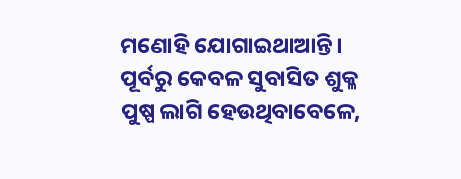ମଣୋହି ଯୋଗାଇଥାଆନ୍ତି। ପୂର୍ବରୁ କେବଳ ସୁବାସିତ ଶୁକ୍ଳ ପୁଷ୍ପ ଲାଗି ହେଉଥିବାବେଳେ,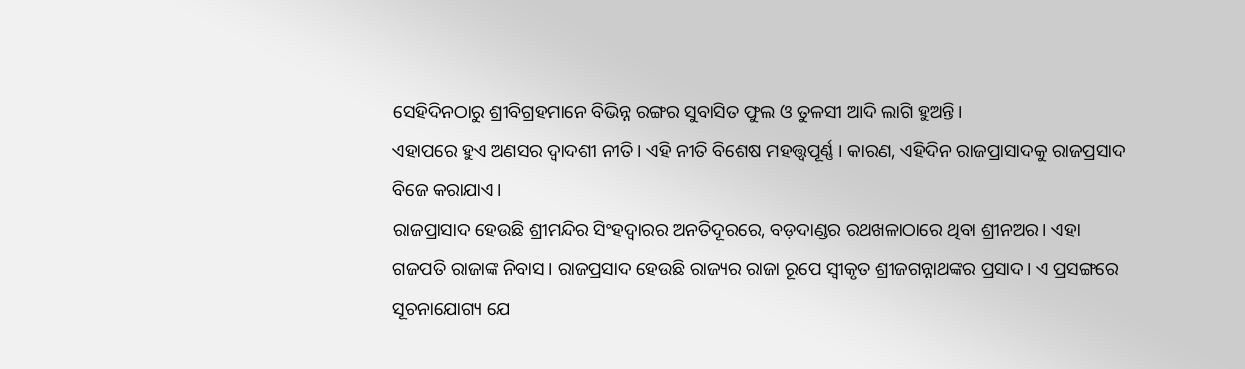ସେହିଦିନଠାରୁ ଶ୍ରୀବିଗ୍ରହମାନେ ବିଭିନ୍ନ ରଙ୍ଗର ସୁବାସିତ ଫୁଲ ଓ ତୁଳସୀ ଆଦି ଲାଗି ହୁଅନ୍ତି।
ଏହାପରେ ହୁଏ ଅଣସର ଦ୍ୱାଦଶୀ ନୀତି। ଏହି ନୀତି ବିଶେଷ ମହତ୍ତ୍ବପୂର୍ଣ୍ଣ । କାରଣ, ଏହିଦିନ ରାଜପ୍ରାସାଦକୁ ରାଜପ୍ରସାଦ ବିଜେ କରାଯାଏ।
ରାଜପ୍ରାସାଦ ହେଉଛି ଶ୍ରୀମନ୍ଦିର ସିଂହଦ୍ୱାରର ଅନତିଦୂରରେ, ବଡ଼ଦାଣ୍ଡର ରଥଖଳାଠାରେ ଥିବା ଶ୍ରୀନଅର। ଏହା ଗଜପତି ରାଜାଙ୍କ ନିବାସ। ରାଜପ୍ରସାଦ ହେଉଛି ରାଜ୍ୟର ରାଜା ରୂପେ ସ୍ୱୀକୃତ ଶ୍ରୀଜଗନ୍ନାଥଙ୍କର ପ୍ରସାଦ। ଏ ପ୍ରସଙ୍ଗରେ ସୂଚନାଯୋଗ୍ୟ ଯେ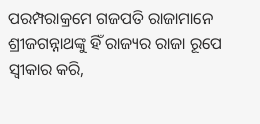ପରମ୍ପରାକ୍ରମେ ଗଜପତି ରାଜାମାନେ ଶ୍ରୀଜଗନ୍ନାଥଙ୍କୁ ହିଁ ରାଜ୍ୟର ରାଜା ରୂପେ ସ୍ୱୀକାର କରି,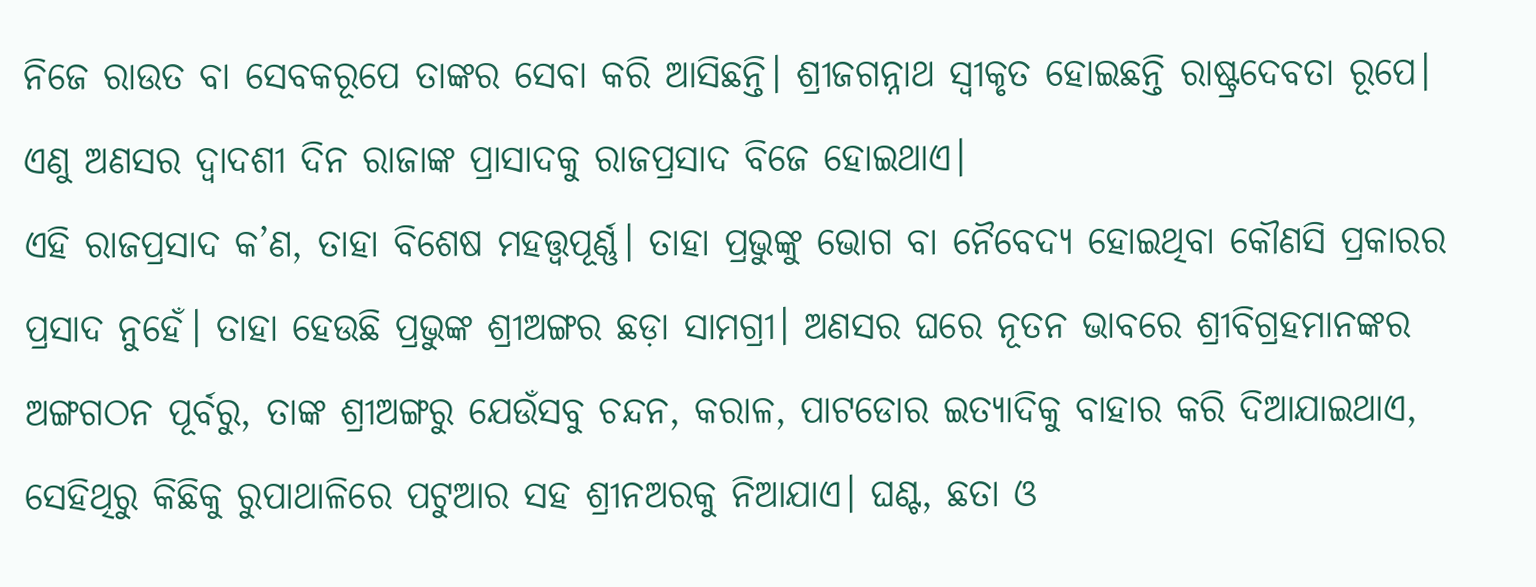ନିଜେ ରାଉତ ବା ସେବକରୂପେ ତାଙ୍କର ସେବା କରି ଆସିଛନ୍ତି। ଶ୍ରୀଜଗନ୍ନାଥ ସ୍ୱୀକୃତ ହୋଇଛନ୍ତି ରାଷ୍ଟ୍ରଦେବତା ରୂପେ।
ଏଣୁ ଅଣସର ଦ୍ୱାଦଶୀ ଦିନ ରାଜାଙ୍କ ପ୍ରାସାଦକୁ ରାଜପ୍ରସାଦ ବିଜେ ହୋଇଥାଏ।
ଏହି ରାଜପ୍ରସାଦ କ’ଣ, ତାହା ବିଶେଷ ମହତ୍ତ୍ବପୂର୍ଣ୍ଣ। ତାହା ପ୍ରଭୁଙ୍କୁ ଭୋଗ ବା ନୈବେଦ୍ୟ ହୋଇଥିବା କୌଣସି ପ୍ରକାରର ପ୍ରସାଦ ନୁହେଁ। ତାହା ହେଉଛି ପ୍ରଭୁଙ୍କ ଶ୍ରୀଅଙ୍ଗର ଛଡ଼ା ସାମଗ୍ରୀ। ଅଣସର ଘରେ ନୂତନ ଭାବରେ ଶ୍ରୀବିଗ୍ରହମାନଙ୍କର ଅଙ୍ଗଗଠନ ପୂର୍ବରୁ, ତାଙ୍କ ଶ୍ରୀଅଙ୍ଗରୁ ଯେଉଁସବୁ ଚନ୍ଦନ, କରାଳ, ପାଟଡୋର ଇତ୍ୟାଦିକୁ ବାହାର କରି ଦିଆଯାଇଥାଏ, ସେହିଥିରୁ କିଛିକୁ ରୁପାଥାଳିରେ ପଟୁଆର ସହ ଶ୍ରୀନଅରକୁ ନିଆଯାଏ। ଘଣ୍ଟ, ଛତା ଓ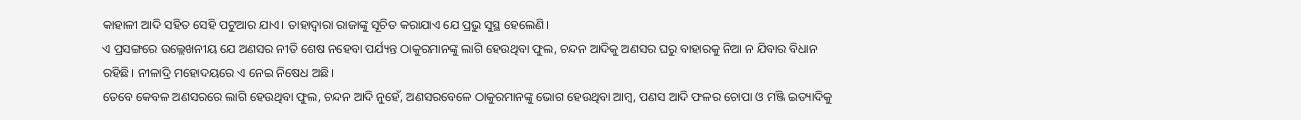କାହାଳୀ ଆଦି ସହିତ ସେହି ପଟୁଆର ଯାଏ। ତାହାଦ୍ୱାରା ରାଜାଙ୍କୁ ସୂଚିତ କରାଯାଏ ଯେ ପ୍ରଭୁ ସୁସ୍ଥ ହେଲେଣି।
ଏ ପ୍ରସଙ୍ଗରେ ଉଲ୍ଲେଖନୀୟ ଯେ ଅଣସର ନୀତି ଶେଷ ନହେବା ପର୍ଯ୍ୟନ୍ତ ଠାକୁରମାନଙ୍କୁ ଲାଗି ହେଉଥିବା ଫୁଲ, ଚନ୍ଦନ ଆଦିକୁ ଅଣସର ଘରୁ ବାହାରକୁ ନିଆ ନ ଯିବାର ବିଧାନ ରହିଛି। ନୀଳାଦ୍ରି ମହୋଦୟରେ ଏ ନେଇ ନିଷେଧ ଅଛି।
ତେବେ କେବଳ ଅଣସରରେ ଲାଗି ହେଉଥିବା ଫୁଲ, ଚନ୍ଦନ ଆଦି ନୁହେଁ, ଅଣସରବେଳେ ଠାକୁରମାନଙ୍କୁ ଭୋଗ ହେଉଥିବା ଆମ୍ବ, ପଣସ ଆଦି ଫଳର ଚୋପା ଓ ମଞ୍ଜି ଇତ୍ୟାଦିକୁ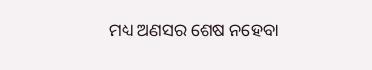ମଧ୍ୟ ଅଣସର ଶେଷ ନହେବା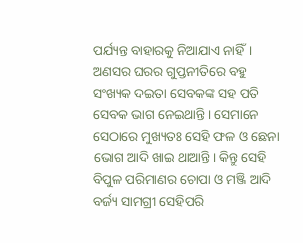ପର୍ଯ୍ୟନ୍ତ ବାହାରକୁ ନିଆଯାଏ ନାହିଁ। ଅଣସର ଘରର ଗୁପ୍ତନୀତିରେ ବହୁ ସଂଖ୍ୟକ ଦଇତା ସେବକଙ୍କ ସହ ପତି ସେବକ ଭାଗ ନେଇଥାନ୍ତି। ସେମାନେ ସେଠାରେ ମୁଖ୍ୟତଃ ସେହି ଫଳ ଓ ଛେନା ଭୋଗ ଆଦି ଖାଇ ଥାଆନ୍ତି। କିନ୍ତୁ ସେହି ବିପୁଳ ପରିମାଣର ଚୋପା ଓ ମଞ୍ଜି ଆଦି ବର୍ଜ୍ୟ ସାମଗ୍ରୀ ସେହିପରି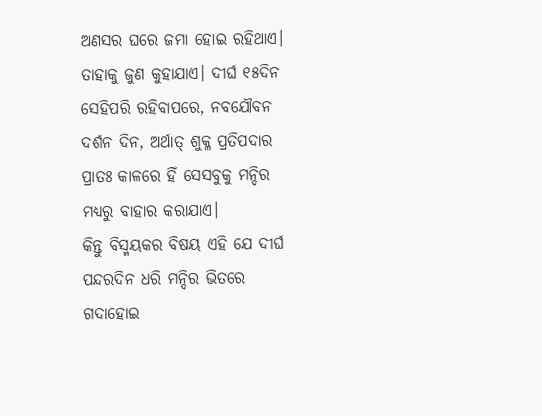ଅଣସର ଘରେ ଜମା ହୋଇ ରହିଥାଏ। ତାହାକୁ ଜୁଣ କୁହାଯାଏ। ଦୀର୍ଘ ୧୫ଦିନ ସେହିପରି ରହିବାପରେ, ନବଯୌବନ ଦର୍ଶନ ଦିନ, ଅର୍ଥାତ୍ ଶୁକ୍ଳ ପ୍ରତିପଦାର ପ୍ରାତଃ କାଳରେ ହିଁ ସେସବୁକୁ ମନ୍ଦିର ମଧ୍ୟରୁ ବାହାର କରାଯାଏ।
କିନ୍ତୁ ବିସ୍ମୟକର ବିଷୟ ଏହି ଯେ ଦୀର୍ଘ ପନ୍ଦରଦିନ ଧରି ମନ୍ଦିର ଭିତରେ ଗଦାହୋଇ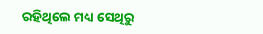ରହିଥିଲେ ମଧ୍ୟ ସେଥିରୁ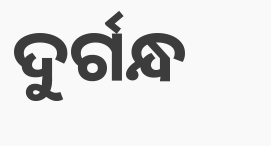ଦୁର୍ଗନ୍ଧ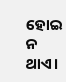ହୋଇ ନ ଥାଏ।